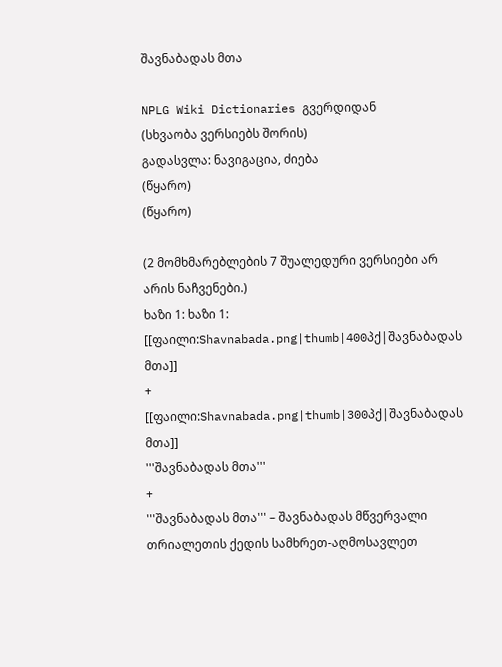შავნაბადას მთა

NPLG Wiki Dictionaries გვერდიდან
(სხვაობა ვერსიებს შორის)
გადასვლა: ნავიგაცია, ძიება
(წყარო)
(წყარო)

(2 მომხმარებლების 7 შუალედური ვერსიები არ არის ნაჩვენები.)
ხაზი 1: ხაზი 1:
[[ფაილი:Shavnabada.png|thumb|400პქ|შავნაბადას მთა]]
+
[[ფაილი:Shavnabada.png|thumb|300პქ|შავნაბადას მთა]]
'''შავნაბადას მთა'''
+
'''შავნაბადას მთა''' – შავნაბადას მწვერვალი თრიალეთის ქედის სამხრეთ-აღმოსავლეთ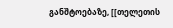განშტოებაზე, [[თელეთის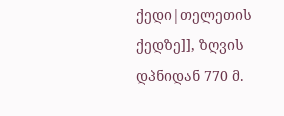ქედი|თელეთის ქედზე]], ზღვის დპნიდან 770 მ.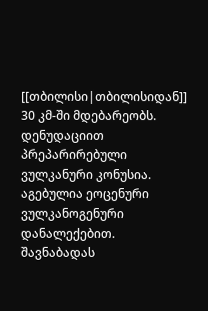[[თბილისი|თბილისიდან]] 30 კმ-ში მდებარეობს. დენუდაციით პრეპარირებული ვულკანური კონუსია. აგებულია ეოცენური ვულკანოგენური დანალექებით. შავნაბადას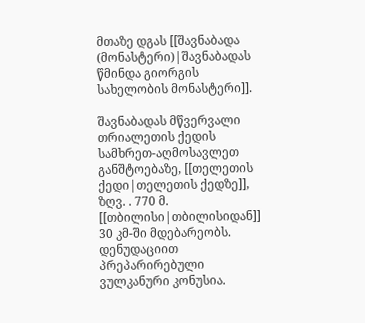მთაზე დგას [[შავნაბადა (მონასტერი)|შავნაბადას წმინდა გიორგის სახელობის მონასტერი]].

შავნაბადას მწვერვალი თრიალეთის ქედის სამხრეთ-აღმოსავლეთ განშტოებაზე, [[თელეთის ქედი|თელეთის ქედზე]], ზღვ. . 770 მ. [[თბილისი|თბილისიდან]] 30 კმ-ში მდებარეობს. დენუდაციით პრეპარირებული ვულკანური კონუსია.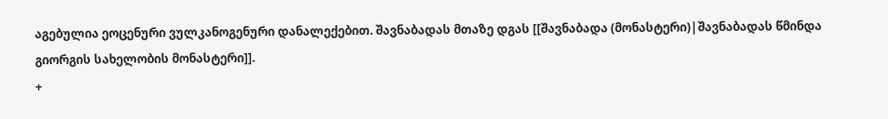აგებულია ეოცენური ვულკანოგენური დანალექებით. შავნაბადას მთაზე დგას [[შავნაბადა (მონასტერი)|შავნაბადას წმინდა გიორგის სახელობის მონასტერი]].
+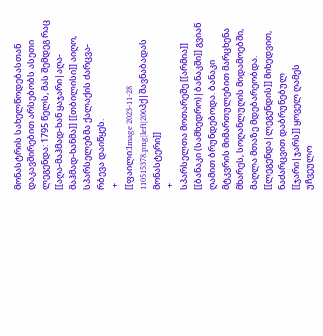მონასტრის სახელწოდებასთან დაკავშირებით არსებობს ასეთი ლეგენდა: 1795 წელს, მას შემდეგ რაც [[აღა-მაჰმად-ხან ყაჯარი|აღა-მაჰმად-ხანმა]] [[თბილისი]] აიღო, სპარსელებმა ქალაქის ძარცვა-რბევა დაიწყეს.
 +
[[ფაილი:Image 2023-11-28 110515378.png|left|200პქ|შავნაბადას მონასტერი]]
 +
სპარსელთა მოთარეშე [[არმია]] [[ბანაკი (სამხედრო)|ბანაკში]] გვიან ღამით ბრუნდებოდა. ბანაკი მტკვრის მიმართულებით მარცხენა მხარეს, სოღანლუღის მიდამოებში, მაღლა მთაზე მდებარეობდა. [[ლეგენდა|ლეგენდის]] მიხედვით, ნაძარცვით დაბრუნებულ [[ჯარი|ჯარს]] ყოველ ღამეს უჩვეულო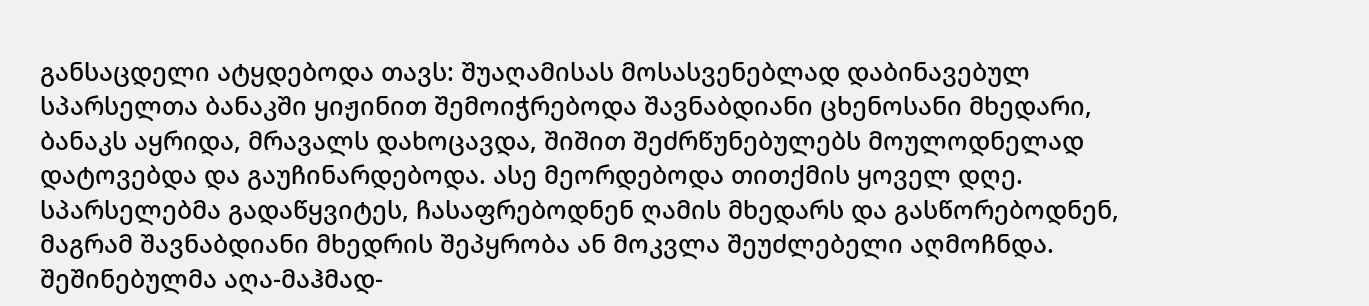განსაცდელი ატყდებოდა თავს: შუაღამისას მოსასვენებლად დაბინავებულ სპარსელთა ბანაკში ყიჟინით შემოიჭრებოდა შავნაბდიანი ცხენოსანი მხედარი, ბანაკს აყრიდა, მრავალს დახოცავდა, შიშით შეძრწუნებულებს მოულოდნელად დატოვებდა და გაუჩინარდებოდა. ასე მეორდებოდა თითქმის ყოველ დღე. სპარსელებმა გადაწყვიტეს, ჩასაფრებოდნენ ღამის მხედარს და გასწორებოდნენ, მაგრამ შავნაბდიანი მხედრის შეპყრობა ან მოკვლა შეუძლებელი აღმოჩნდა. შეშინებულმა აღა-მაჰმად-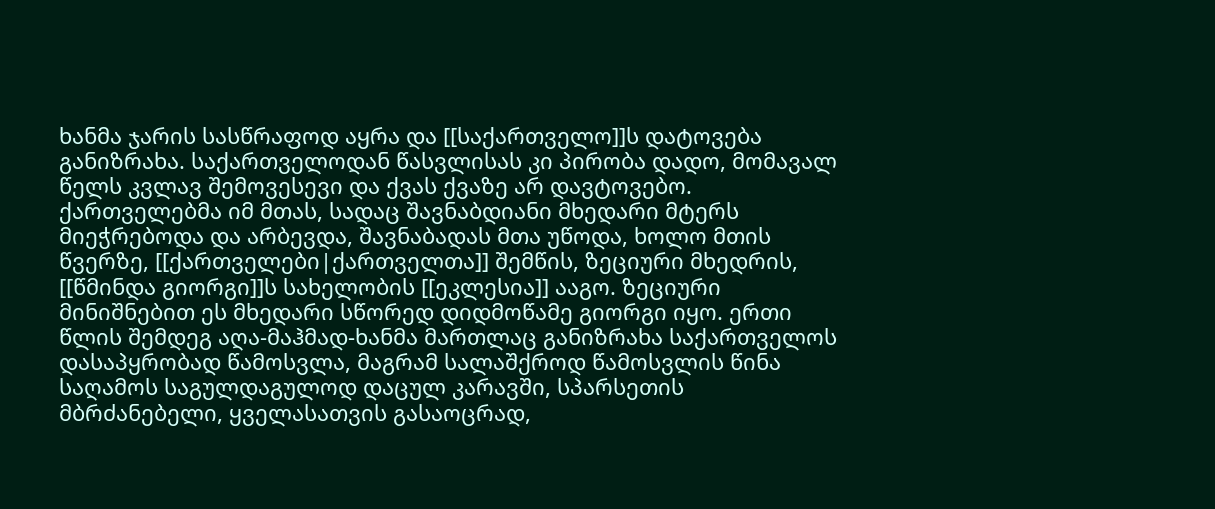ხანმა ჯარის სასწრაფოდ აყრა და [[საქართველო]]ს დატოვება განიზრახა. საქართველოდან წასვლისას კი პირობა დადო, მომავალ წელს კვლავ შემოვესევი და ქვას ქვაზე არ დავტოვებო. ქართველებმა იმ მთას, სადაც შავნაბდიანი მხედარი მტერს მიეჭრებოდა და არბევდა, შავნაბადას მთა უწოდა, ხოლო მთის წვერზე, [[ქართველები|ქართველთა]] შემწის, ზეციური მხედრის, [[წმინდა გიორგი]]ს სახელობის [[ეკლესია]] ააგო. ზეციური მინიშნებით ეს მხედარი სწორედ დიდმოწამე გიორგი იყო. ერთი წლის შემდეგ აღა-მაჰმად-ხანმა მართლაც განიზრახა საქართველოს დასაპყრობად წამოსვლა, მაგრამ სალაშქროდ წამოსვლის წინა საღამოს საგულდაგულოდ დაცულ კარავში, სპარსეთის მბრძანებელი, ყველასათვის გასაოცრად,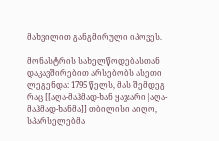მახვილით განგმირული იპოვეს.

მონასტრის სახელწოდებასთან დაკავშირებით არსებობს ასეთი ლეგენდა: 1795 წელს, მას შემდეგ რაც [[აღა-მაჰმად-ხან ყაჯარი|აღა-მაჰმად-ხანმა]] თბილისი აიღო, სპარსელებმა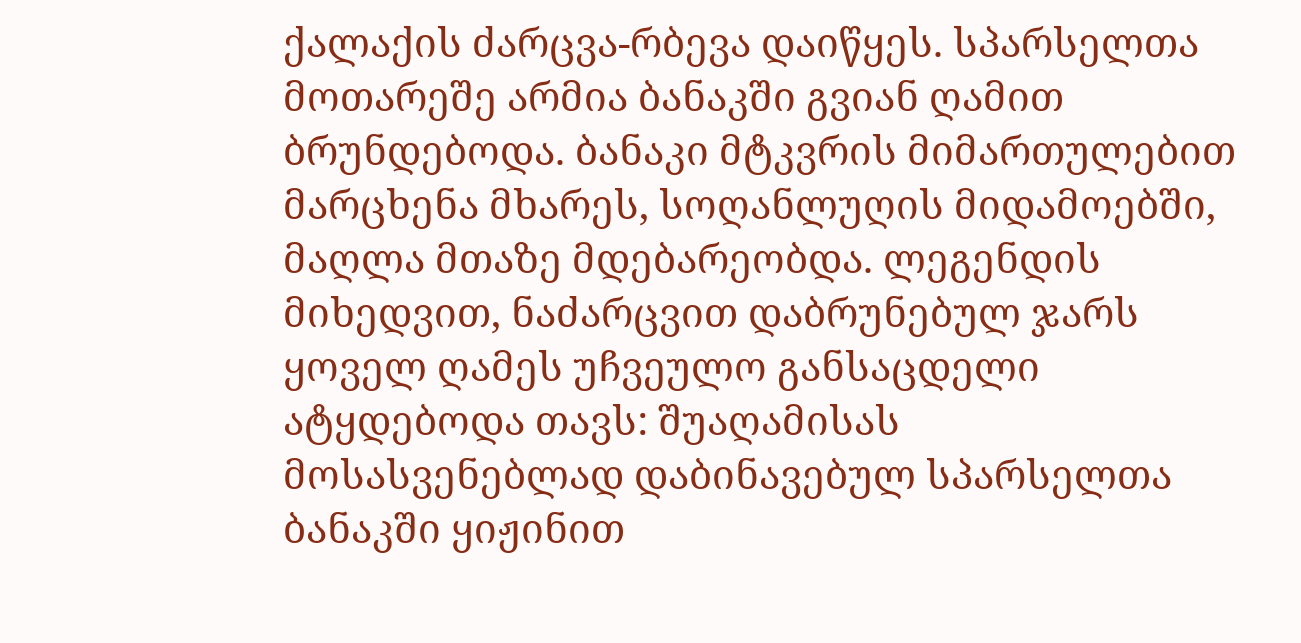ქალაქის ძარცვა-რბევა დაიწყეს. სპარსელთა მოთარეშე არმია ბანაკში გვიან ღამით ბრუნდებოდა. ბანაკი მტკვრის მიმართულებით მარცხენა მხარეს, სოღანლუღის მიდამოებში, მაღლა მთაზე მდებარეობდა. ლეგენდის მიხედვით, ნაძარცვით დაბრუნებულ ჯარს ყოველ ღამეს უჩვეულო განსაცდელი ატყდებოდა თავს: შუაღამისას მოსასვენებლად დაბინავებულ სპარსელთა ბანაკში ყიჟინით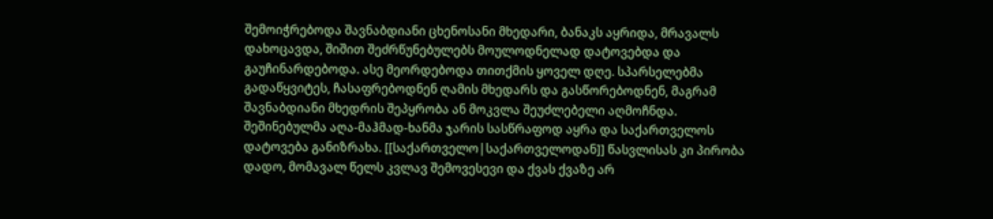შემოიჭრებოდა შავნაბდიანი ცხენოსანი მხედარი, ბანაკს აყრიდა, მრავალს დახოცავდა, შიშით შეძრწუნებულებს მოულოდნელად დატოვებდა და გაუჩინარდებოდა. ასე მეორდებოდა თითქმის ყოველ დღე. სპარსელებმა გადაწყვიტეს, ჩასაფრებოდნენ ღამის მხედარს და გასწორებოდნენ, მაგრამ შავნაბდიანი მხედრის შეპყრობა ან მოკვლა შეუძლებელი აღმოჩნდა. შეშინებულმა აღა-მაჰმად-ხანმა ჯარის სასწრაფოდ აყრა და საქართველოს დატოვება განიზრახა. [[საქართველო|საქართველოდან]] წასვლისას კი პირობა დადო, მომავალ წელს კვლავ შემოვესევი და ქვას ქვაზე არ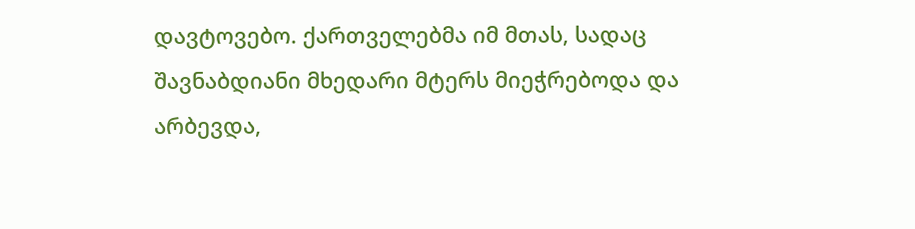დავტოვებო. ქართველებმა იმ მთას, სადაც შავნაბდიანი მხედარი მტერს მიეჭრებოდა და არბევდა,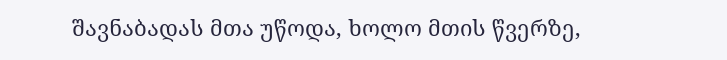შავნაბადას მთა უწოდა, ხოლო მთის წვერზე,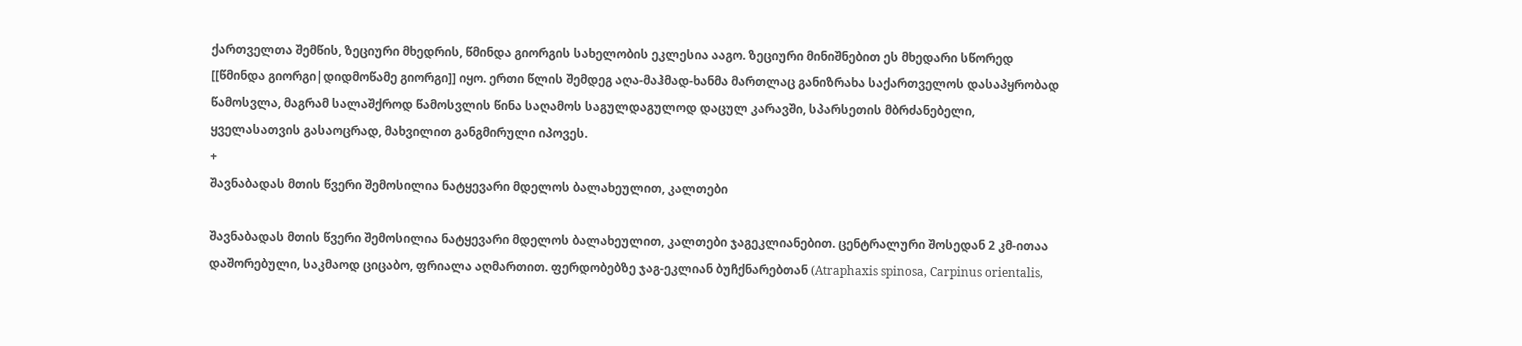ქართველთა შემწის, ზეციური მხედრის, წმინდა გიორგის სახელობის ეკლესია ააგო. ზეციური მინიშნებით ეს მხედარი სწორედ [[წმინდა გიორგი|დიდმოწამე გიორგი]] იყო. ერთი წლის შემდეგ აღა-მაჰმად-ხანმა მართლაც განიზრახა საქართველოს დასაპყრობად წამოსვლა, მაგრამ სალაშქროდ წამოსვლის წინა საღამოს საგულდაგულოდ დაცულ კარავში, სპარსეთის მბრძანებელი, ყველასათვის გასაოცრად, მახვილით განგმირული იპოვეს.
+
შავნაბადას მთის წვერი შემოსილია ნატყევარი მდელოს ბალახეულით, კალთები

შავნაბადას მთის წვერი შემოსილია ნატყევარი მდელოს ბალახეულით, კალთები ჯაგეკლიანებით. ცენტრალური შოსედან 2 კმ-ითაა დაშორებული, საკმაოდ ციცაბო, ფრიალა აღმართით. ფერდობებზე ჯაგ-ეკლიან ბუჩქნარებთან (Atraphaxis spinosa, Carpinus orientalis,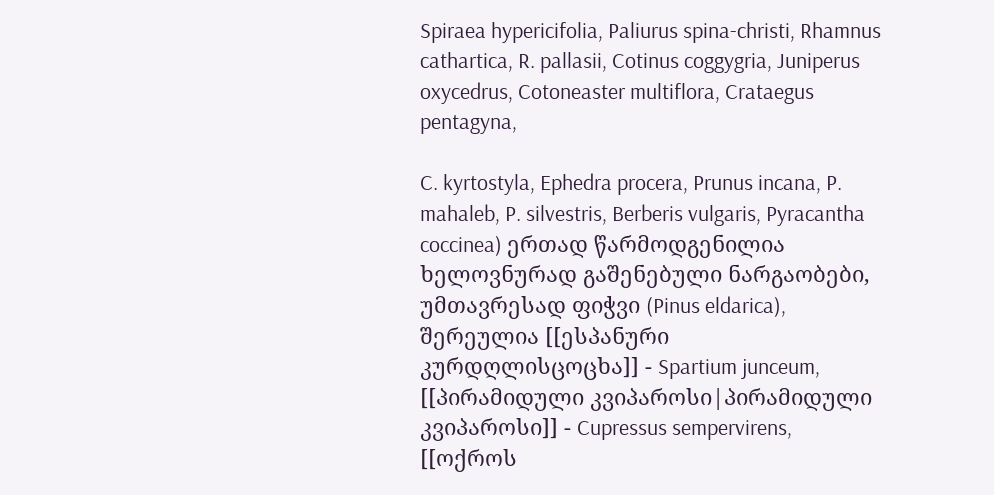Spiraea hypericifolia, Paliurus spina-christi, Rhamnus cathartica, R. pallasii, Cotinus coggygria, Juniperus oxycedrus, Cotoneaster multiflora, Crataegus pentagyna,

C. kyrtostyla, Ephedra procera, Prunus incana, P. mahaleb, P. silvestris, Berberis vulgaris, Pyracantha coccinea) ერთად წარმოდგენილია ხელოვნურად გაშენებული ნარგაობები, უმთავრესად ფიჭვი (Pinus eldarica), შერეულია [[ესპანური კურდღლისცოცხა]] - Spartium junceum, [[პირამიდული კვიპაროსი|პირამიდული კვიპაროსი]] - Cupressus sempervirens, [[ოქროს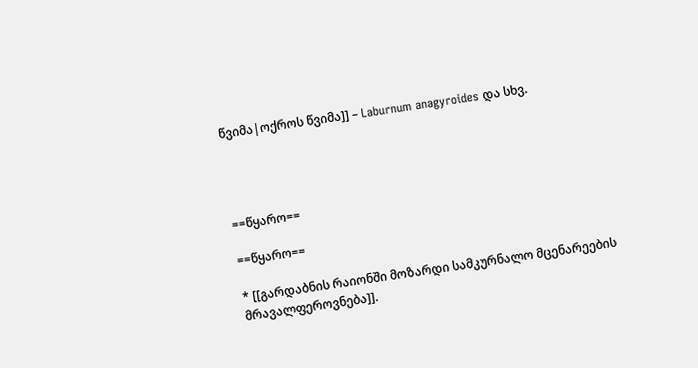წვიმა|ოქროს წვიმა]] – Laburnum anagyroides და სხვ.




==წყარო==

==წყარო==

* [[გარდაბნის რაიონში მოზარდი სამკურნალო მცენარეების მრავალფეროვნება]].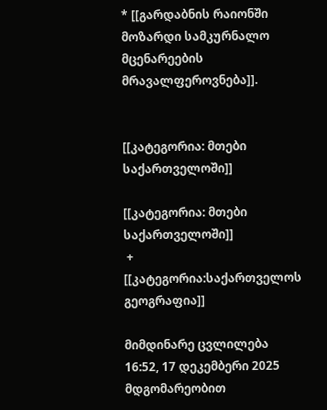* [[გარდაბნის რაიონში მოზარდი სამკურნალო მცენარეების მრავალფეროვნება]].


[[კატეგორია: მთები საქართველოში]]

[[კატეგორია: მთები საქართველოში]]
 +
[[კატეგორია:საქართველოს გეოგრაფია]]

მიმდინარე ცვლილება 16:52, 17 დეკემბერი 2025 მდგომარეობით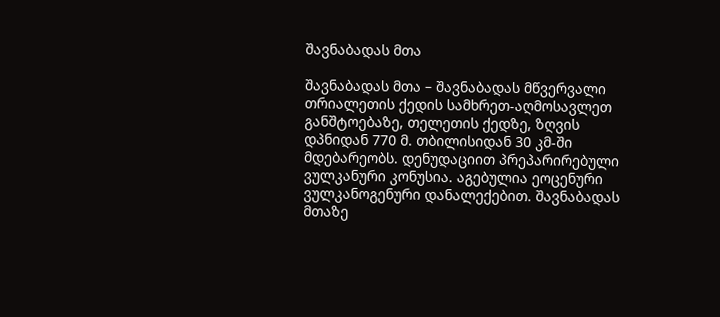შავნაბადას მთა

შავნაბადას მთა – შავნაბადას მწვერვალი თრიალეთის ქედის სამხრეთ-აღმოსავლეთ განშტოებაზე, თელეთის ქედზე, ზღვის დპნიდან 770 მ. თბილისიდან 30 კმ-ში მდებარეობს. დენუდაციით პრეპარირებული ვულკანური კონუსია. აგებულია ეოცენური ვულკანოგენური დანალექებით. შავნაბადას მთაზე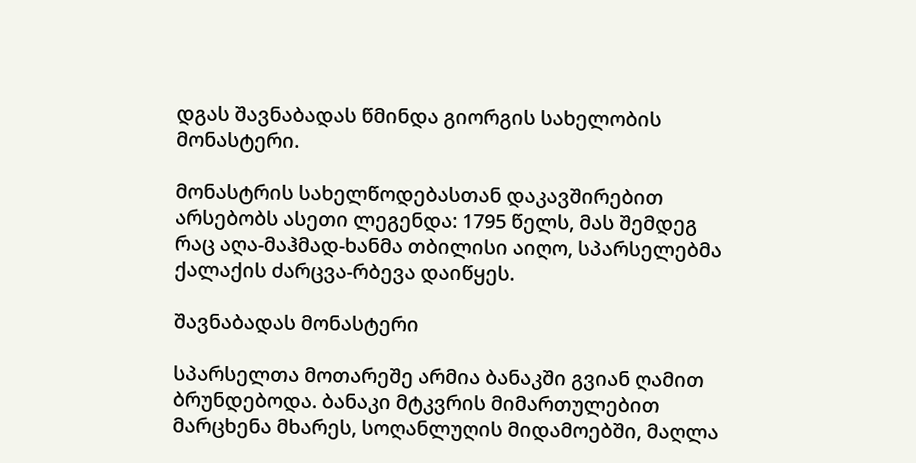დგას შავნაბადას წმინდა გიორგის სახელობის მონასტერი.

მონასტრის სახელწოდებასთან დაკავშირებით არსებობს ასეთი ლეგენდა: 1795 წელს, მას შემდეგ რაც აღა-მაჰმად-ხანმა თბილისი აიღო, სპარსელებმა ქალაქის ძარცვა-რბევა დაიწყეს.

შავნაბადას მონასტერი

სპარსელთა მოთარეშე არმია ბანაკში გვიან ღამით ბრუნდებოდა. ბანაკი მტკვრის მიმართულებით მარცხენა მხარეს, სოღანლუღის მიდამოებში, მაღლა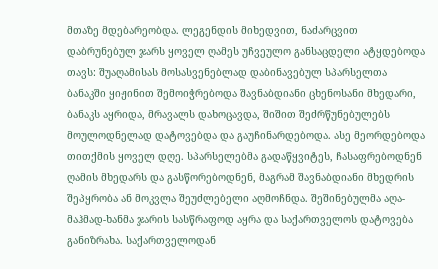მთაზე მდებარეობდა. ლეგენდის მიხედვით, ნაძარცვით დაბრუნებულ ჯარს ყოველ ღამეს უჩვეულო განსაცდელი ატყდებოდა თავს: შუაღამისას მოსასვენებლად დაბინავებულ სპარსელთა ბანაკში ყიჟინით შემოიჭრებოდა შავნაბდიანი ცხენოსანი მხედარი, ბანაკს აყრიდა, მრავალს დახოცავდა, შიშით შეძრწუნებულებს მოულოდნელად დატოვებდა და გაუჩინარდებოდა. ასე მეორდებოდა თითქმის ყოველ დღე. სპარსელებმა გადაწყვიტეს, ჩასაფრებოდნენ ღამის მხედარს და გასწორებოდნენ, მაგრამ შავნაბდიანი მხედრის შეპყრობა ან მოკვლა შეუძლებელი აღმოჩნდა. შეშინებულმა აღა-მაჰმად-ხანმა ჯარის სასწრაფოდ აყრა და საქართველოს დატოვება განიზრახა. საქართველოდან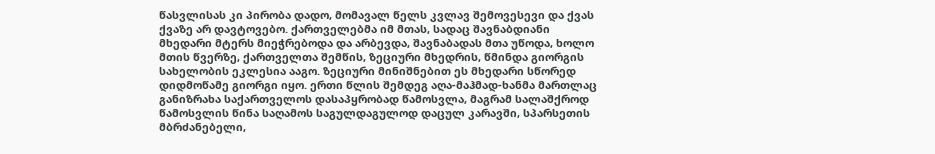წასვლისას კი პირობა დადო, მომავალ წელს კვლავ შემოვესევი და ქვას ქვაზე არ დავტოვებო. ქართველებმა იმ მთას, სადაც შავნაბდიანი მხედარი მტერს მიეჭრებოდა და არბევდა, შავნაბადას მთა უწოდა, ხოლო მთის წვერზე, ქართველთა შემწის, ზეციური მხედრის, წმინდა გიორგის სახელობის ეკლესია ააგო. ზეციური მინიშნებით ეს მხედარი სწორედ დიდმოწამე გიორგი იყო. ერთი წლის შემდეგ აღა-მაჰმად-ხანმა მართლაც განიზრახა საქართველოს დასაპყრობად წამოსვლა, მაგრამ სალაშქროდ წამოსვლის წინა საღამოს საგულდაგულოდ დაცულ კარავში, სპარსეთის მბრძანებელი,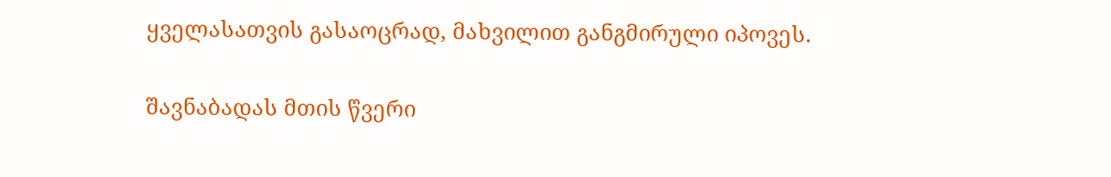ყველასათვის გასაოცრად, მახვილით განგმირული იპოვეს.

შავნაბადას მთის წვერი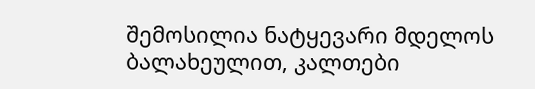შემოსილია ნატყევარი მდელოს ბალახეულით, კალთები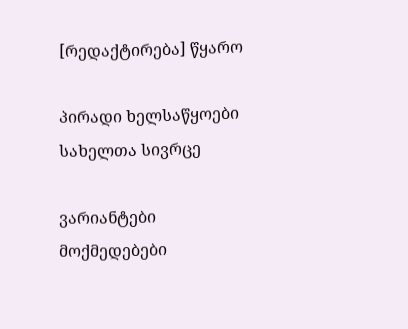[რედაქტირება] წყარო

პირადი ხელსაწყოები
სახელთა სივრცე

ვარიანტები
მოქმედებები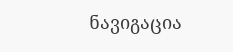ნავიგაცია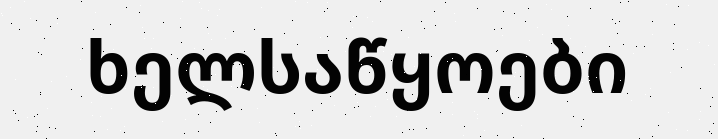ხელსაწყოები